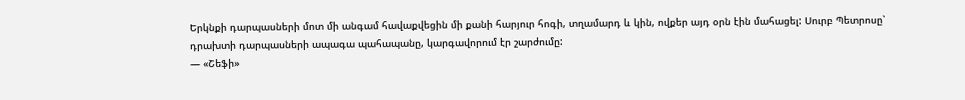Երկնքի դարպասների մոտ մի անգամ հավաքվեցին մի քանի հարյուր հոգի, տղամարդ և կին, ովքեր այդ օրն էին մահացել: Սուրբ Պետրոսը՝ դրախտի դարպասների ապագա պահապանը, կարգավորում էր շարժումը:
— «Շեֆի»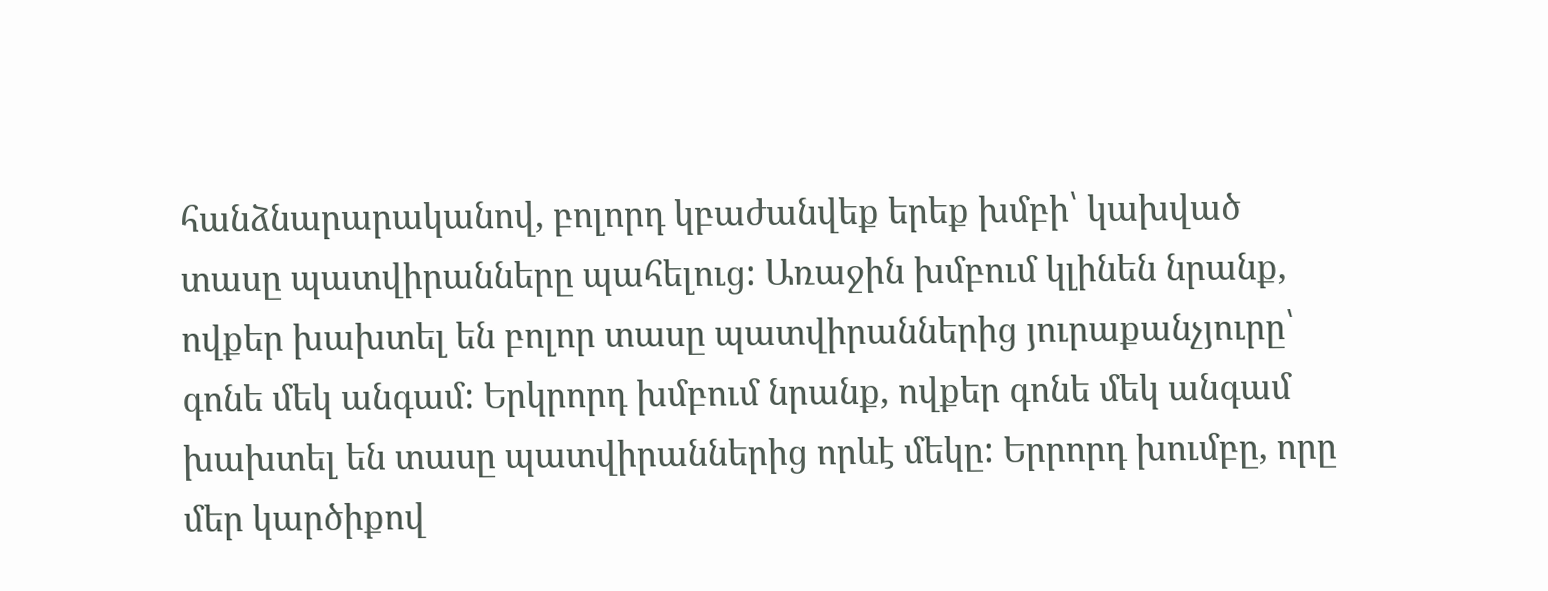հանձնարարականով, բոլորդ կբաժանվեք երեք խմբի՝ կախված տասը պատվիրանները պահելուց: Առաջին խմբում կլինեն նրանք, ովքեր խախտել են բոլոր տասը պատվիրաններից յուրաքանչյուրը՝ գոնե մեկ անգամ: Երկրորդ խմբում նրանք, ովքեր գոնե մեկ անգամ խախտել են տասը պատվիրաններից որևէ մեկը: Երրորդ խումբը, որը մեր կարծիքով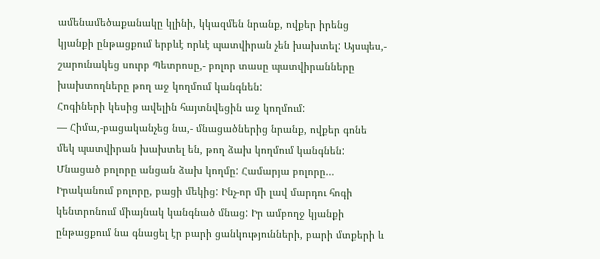ամենամեծաքանակը կլինի, կկազմեն նրանք, ովքեր իրենց կյանքի ընթացքում երբևէ որևէ պատվիրան չեն խախտել: Այսպես,- շարունակեց սուրբ Պետրոսը,- բոլոր տասը պատվիրանները խախտողները թող աջ կողմում կանգնեն:
Հոգիների կեսից ավելին հայտնվեցին աջ կողմում:
— Հիմա,-բացականչեց նա,- մնացածներից նրանք, ովքեր գոնե մեկ պատվիրան խախտել են, թող ձախ կողմում կանգնեն:
Մնացած բոլորը անցան ձախ կողմը: Համարյա բոլորը… Իրականում բոլորը, բացի մեկից: Ինչ-որ մի լավ մարդու հոգի կենտրոնում միայնակ կանգնած մնաց: Իր ամբողջ կյանքի ընթացքում նա գնացել էր բարի ցանկությունների, բարի մտքերի և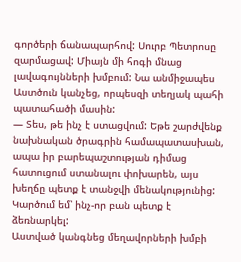գործերի ճանապարհով: Սուրբ Պետրոսը զարմացավ: Միայն մի հոգի մնաց լավագույնների խմբում: Նա անմիջապես Աստծուն կանչեց, որպեսզի տեղյակ պահի պատահածի մասին:
— Տես, թե ինչ է ստացվում: Եթե շարժվենք նախնական ծրագրին համապատասխան, ապա իր բարեպաշտության դիմաց հատուցում ստանալու փոխարեն, այս խեղճը պետք է տանջվի մենակությունից: Կարծում եմ՝ ինչ-որ բան պետք է ձեռնարկել:
Աստված կանգնեց մեղավորների խմբի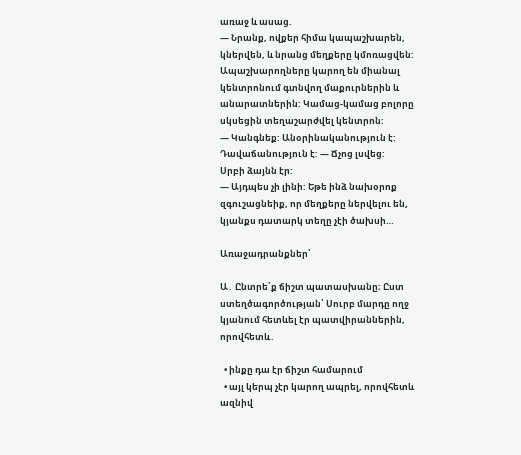առաջ և ասաց.
— Նրանք, ովքեր հիմա կապաշխարեն, կներվեն, և նրանց մեղքերը կմոռացվեն: Ապաշխարողները կարող են միանալ կենտրոնում գտնվող մաքուրներին և անարատներին: Կամաց-կամաց բոլորը սկսեցին տեղաշարժվել կենտրոն:
— Կանգնեք: Անօրինականություն է: Դավաճանություն է: — Ճչոց լսվեց:
Սրբի ձայնն էր:
— Այդպես չի լինի: Եթե ինձ նախօրոք զգուշացնեիք, որ մեղքերը ներվելու են, կյանքս դատարկ տեղը չէի ծախսի…

Առաջադրանքներ՝

Ա․ Ընտրե՛ք ճիշտ պատասխանը։ Ըստ ստեղծագործության՝ Սուրբ մարդը ողջ կյանում հետևել էր պատվիրաններին, որովհետև․

  • ինքը դա էր ճիշտ համարում
  • այլ կերպ չէր կարող ապրել, որովհետև ազնիվ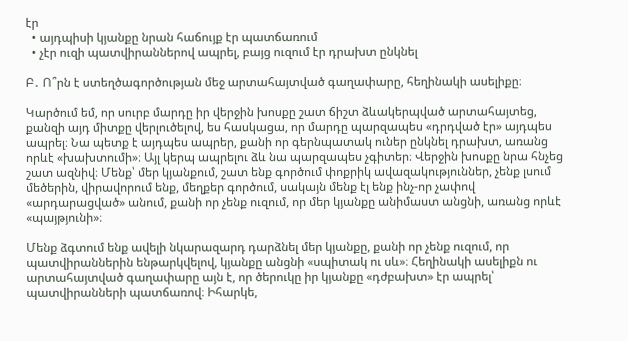էր
  • այդպիսի կյանքը նրան հաճույք էր պատճառում
  • չէր ուզի պատվիրաններով ապրել, բայց ուզում էր դրախտ ընկնել

Բ․ Ո՞րն է ստեղծագործության մեջ արտահայտված գաղափարը, հեղինակի ասելիքը։

Կարծում եմ, որ սուրբ մարդը իր վերջին խոսքը շատ ճիշտ ձևակերպված արտահայտեց, քանզի այդ միտքը վերլուծելով, ես հասկացա, որ մարդը պարզապես «դրդված էր» այդպես ապրել։ Նա պետք է այդպես ապրեր, քանի որ գերնպատակ ուներ ընկնել դրախտ, առանց որևէ «խախտումի»։ Այլ կերպ ապրելու ձև նա պարզապես չգիտեր։ Վերջին խոսքը նրա հնչեց շատ ազնիվ։ Մենք՝ մեր կյանքում, շատ ենք գործում փոքրիկ ավազակություններ, չենք լսում մեծերին, վիրավորում ենք, մեղքեր գործում, սակայն մենք էլ ենք ինչ-որ չափով «արդարացված» անում, քանի որ չենք ուզում, որ մեր կյանքը անիմաստ անցնի, առանց որևէ «պայթյունի»։

Մենք ձգտում ենք ավելի նկարազարդ դարձնել մեր կյանքը, քանի որ չենք ուզում, որ պատվիրաններին ենթարկվելով, կյանքը անցնի «սպիտակ ու սև»։ Հեղինակի ասելիքն ու արտահայտված գաղափարը այն է, որ ծերուկը իր կյանքը «դժբախտ» էր ապրել՝ պատվիրանների պատճառով։ Իհարկե,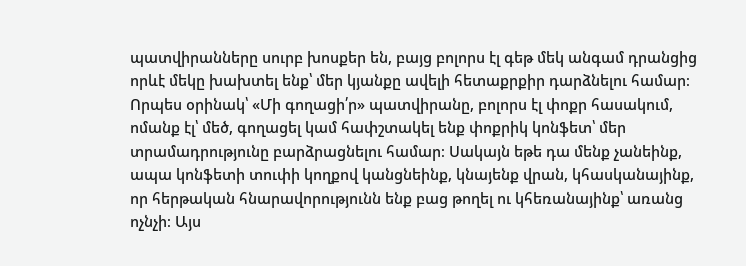պատվիրանները սուրբ խոսքեր են, բայց բոլորս էլ գեթ մեկ անգամ դրանցից որևէ մեկը խախտել ենք՝ մեր կյանքը ավելի հետաքրքիր դարձնելու համար։ Որպես օրինակ՝ «Մի գողացի՛ր» պատվիրանը, բոլորս էլ փոքր հասակում, ոմանք էլ՝ մեծ, գողացել կամ հափշտակել ենք փոքրիկ կոնֆետ՝ մեր տրամադրությունը բարձրացնելու համար։ Սակայն եթե դա մենք չանեինք, ապա կոնֆետի տուփի կողքով կանցնեինք, կնայենք վրան, կհասկանայինք, որ հերթական հնարավորությունն ենք բաց թողել ու կհեռանայինք՝ առանց ոչնչի։ Այս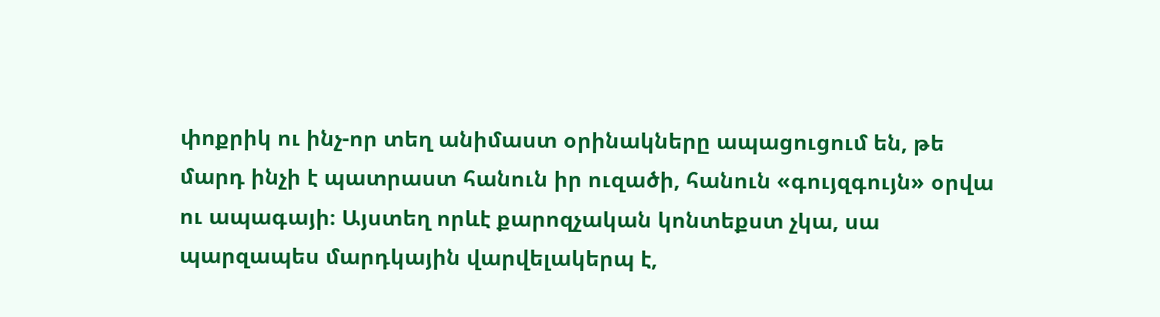փոքրիկ ու ինչ-որ տեղ անիմաստ օրինակները ապացուցում են, թե մարդ ինչի է պատրաստ հանուն իր ուզածի, հանուն «գույզգույն» օրվա ու ապագայի։ Այստեղ որևէ քարոզչական կոնտեքստ չկա, սա պարզապես մարդկային վարվելակերպ է,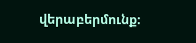վերաբերմունք։